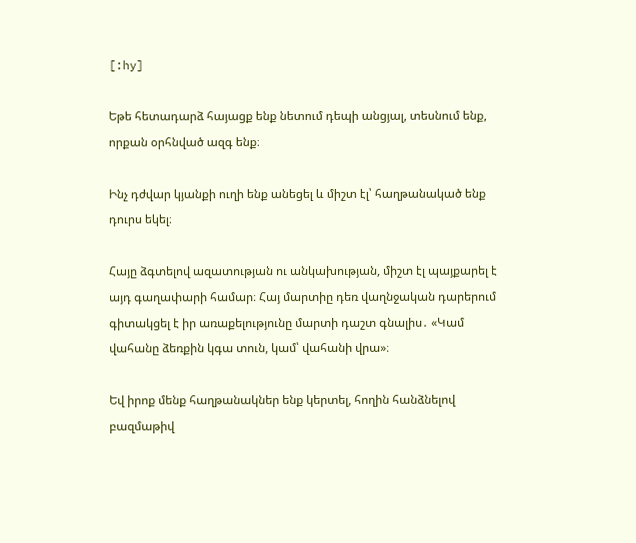[:hy]

Եթե հետադարձ հայացք ենք նետում դեպի անցյալ, տեսնում ենք, որքան օրհնված ազգ ենք։

Ինչ դժվար կյանքի ուղի ենք անեցել և միշտ էլ՝ հաղթանակած ենք դուրս եկել։

Հայը ձգտելով ազատության ու անկախության, միշտ էլ պայքարել է այդ գաղափարի համար։ Հայ մարտիը դեռ վաղնջական դարերում գիտակցել է իր առաքելությունը մարտի դաշտ գնալիս․ «Կամ վահանը ձեռքին կգա տուն, կամ՝ վահանի վրա»։

Եվ իրոք մենք հաղթանակներ ենք կերտել, հողին հանձնելով բազմաթիվ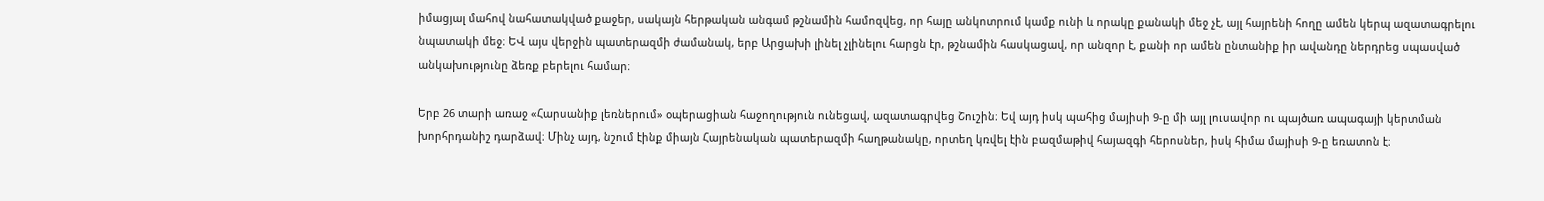իմացյալ մահով նահատակված քաջեր, սակայն հերթական անգամ թշնամին համոզվեց, որ հայը անկոտրում կամք ունի և որակը քանակի մեջ չէ, այլ հայրենի հողը ամեն կերպ ազատագրելու նպատակի մեջ։ ԵՎ այս վերջին պատերազմի ժամանակ, երբ Արցախի լինել չլինելու հարցն էր, թշնամին հասկացավ, որ անզոր է, քանի որ ամեն ընտանիք իր ավանդը ներդրեց սպասված անկախությունը ձեռք բերելու համար։

Երբ 26 տարի առաջ «Հարսանիք լեռներում» օպերացիան հաջողություն ունեցավ, ազատագրվեց Շուշին։ Եվ այդ իսկ պահից մայիսի 9-ը մի այլ լուսավոր ու պայծառ ապագայի կերտման խորհրդանիշ դարձավ։ Մինչ այդ, նշում էինք միայն Հայրենական պատերազմի հաղթանակը, որտեղ կռվել էին բազմաթիվ հայազգի հերոսներ, իսկ հիմա մայիսի 9-ը եռատոն է։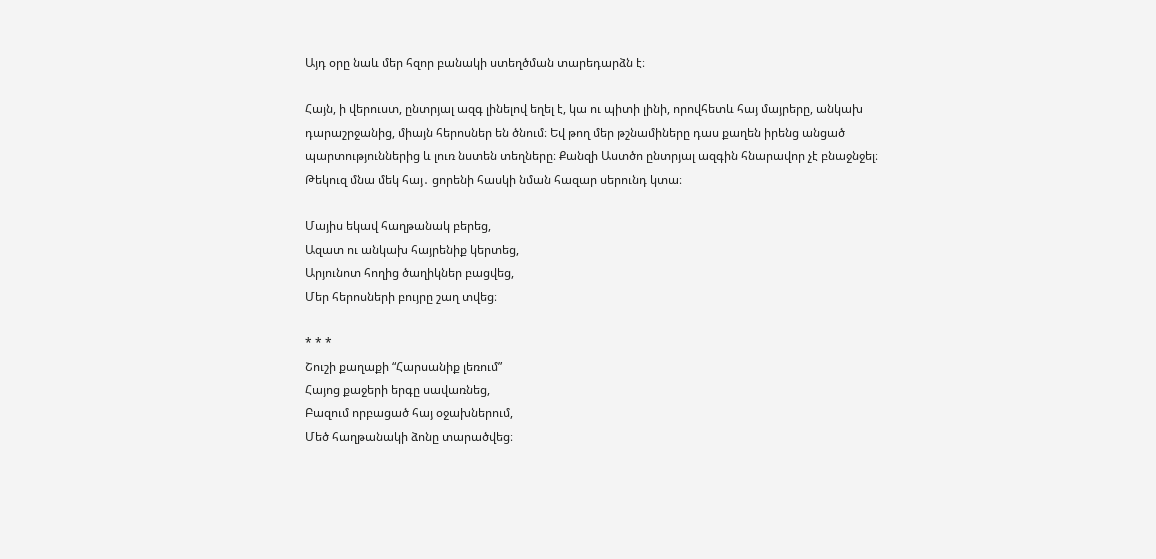Այդ օրը նաև մեր հզոր բանակի ստեղծման տարեդարձն է։

Հայն, ի վերուստ, ընտրյալ ազգ լինելով եղել է, կա ու պիտի լինի, որովհետև հայ մայրերը, անկախ դարաշրջանից, միայն հերոսներ են ծնում։ Եվ թող մեր թշնամիները դաս քաղեն իրենց անցած պարտություններից և լուռ նստեն տեղները։ Քանզի Աստծո ընտրյալ ազգին հնարավոր չէ բնաջնջել։ Թեկուզ մնա մեկ հայ․ ցորենի հասկի նման հազար սերունդ կտա։

Մայիս եկավ հաղթանակ բերեց,
Ազատ ու անկախ հայրենիք կերտեց,
Արյունոտ հողից ծաղիկներ բացվեց,
Մեր հերոսների բույրը շաղ տվեց։

* * *
Շուշի քաղաքի “Հարսանիք լեռում”
Հայոց քաջերի երգը սավառնեց,
Բազում որբացած հայ օջախներում,
Մեծ հաղթանակի ձոնը տարածվեց։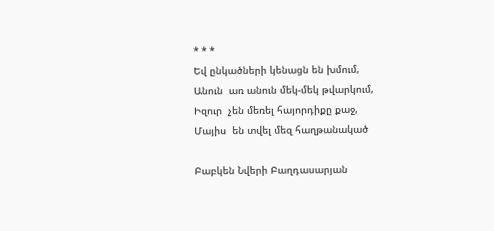* * *
Եվ ընկածների կենացն են խմում,
Անուն  առ անուն մեկ-մեկ թվարկում,
Իզուր  չեն մեռել հայորդիքը քաջ,
Մայիս  են տվել մեզ հաղթանակած

Բաբկեն Նվերի Բաղդասարյան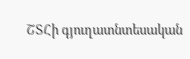ՇՏՀի գյուղատնտեսական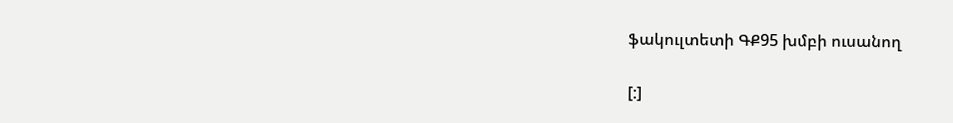ֆակուլտետի ԳՔ95 խմբի ուսանող

[:]